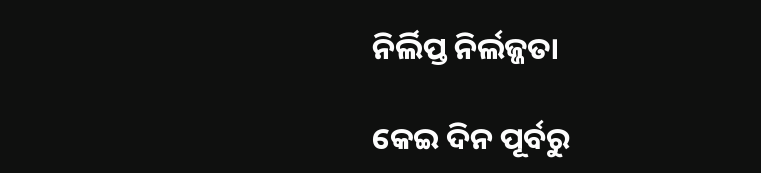ନିର୍ଲିପ୍ତ ନିର୍ଲଜ୍ଜତା

କେଇ ଦିନ ପୂର୍ବରୁ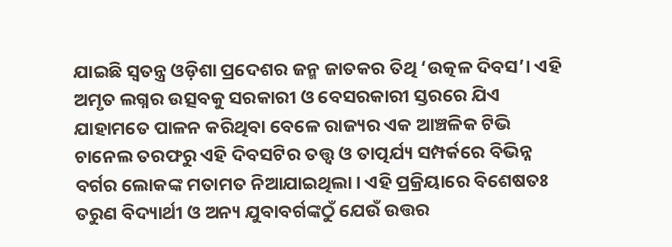ଯାଇଛି ସ୍ବତନ୍ତ୍ର ଓଡ଼ିଶା ପ୍ରଦେଶର ଜନ୍ମ ଜାତକର ତିଥି ‘ଉତ୍କଳ ଦିବସ’। ଏହି ଅମୃତ ଲଗ୍ନର ଉତ୍ସବକୁ ସରକାରୀ ଓ ବେସରକାରୀ ସ୍ତରରେ ଯିଏ ଯାହାମତେ ପାଳନ କରିଥିବା ବେଳେ ରାଜ୍ୟର ଏକ ଆଞ୍ଚଳିକ ଟିଭି ଚାନେଲ ତରଫରୁ ଏହି ଦିବସଟିର ତତ୍ତ୍ୱ ଓ ତାତ୍ପର୍ଯ୍ୟ ସମ୍ପର୍କରେ ବିଭିନ୍ନ ବର୍ଗର ଲୋକଙ୍କ ମତାମତ ନିଆଯାଇଥିଲା। ଏହି ପ୍ରକ୍ରିୟାରେ ବିଶେଷତଃ ତରୁଣ ବିଦ୍ୟାର୍ଥୀ ଓ ଅନ୍ୟ ଯୁବାବର୍ଗଙ୍କଠୁଁ ଯେଉଁ ଉତ୍ତର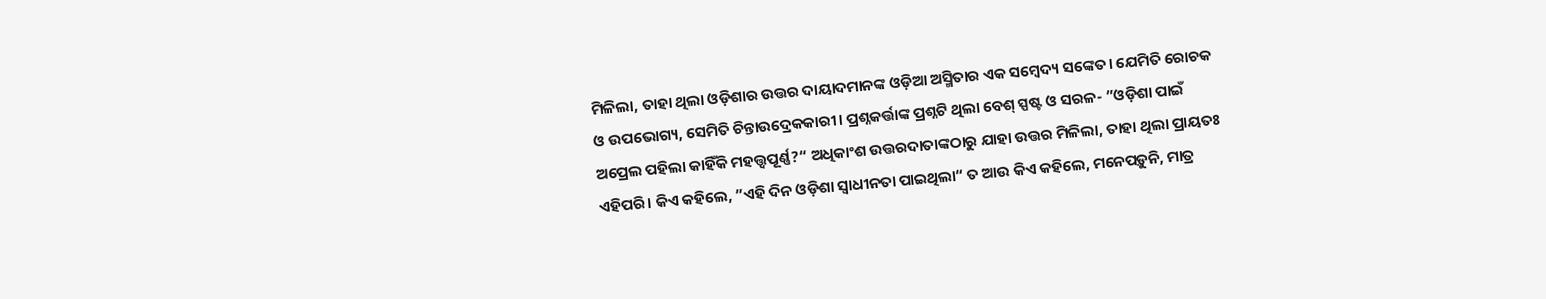ମିଳିଲା, ତାହା ଥିଲା ଓଡ଼ିଶାର ଉତ୍ତର ଦାୟାଦମାନଙ୍କ ଓଡ଼ିଆ ଅସ୍ମିତାର ଏକ ସମ୍ବେଦ୍ୟ ସଙ୍କେତ। ଯେମିତି ରୋଚକ ଓ ଉପଭୋଗ୍ୟ, ସେମିତି ଚିନ୍ତାଉଦ୍ରେକକାରୀ। ପ୍ରଶ୍ନକର୍ତ୍ତାଙ୍କ ପ୍ରଶ୍ନଟି ଥିଲା ବେଶ୍‌ ସ୍ପଷ୍ଟ ଓ ସରଳ- ”ଓଡ଼ିଶା ପାଇଁ ଅପ୍ରେଲ ପହିଲା କାହିଁକି ମହତ୍ତ୍ୱପୂର୍ଣ୍ଣ?“ ଅଧିକାଂଶ ଉତ୍ତରଦାତାଙ୍କଠାରୁ ଯାହା ଉତ୍ତର ମିଳିଲା, ତାହା ଥିଲା ପ୍ରାୟତଃ ଏହିପରି। କିଏ କହିଲେ, ”ଏହି ଦିନ ଓଡ଼ିଶା ସ୍ବାଧୀନତା ପାଇଥିଲା“ ତ ଆଉ କିଏ କହିଲେ, ମନେପଡ଼ୁନି, ମାତ୍ର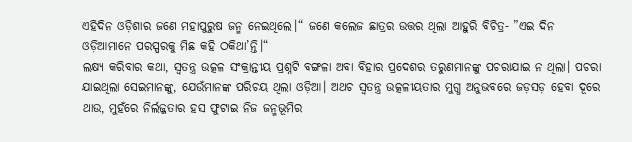ଏହିଦିନ ଓଡ଼ିଶାର ଜଣେ ମହାପୁରୁଷ ଜନ୍ମ ନେଇଥିଲେ।“ ଜଣେ କଲେଜ ଛାତ୍ରର ଉତ୍ତର ଥିଲା ଆହୁରି ବିଚିତ୍ର- ”ଏଇ ଦିନ ଓଡ଼ିଆମାନେ ପରସ୍ପରକୁ ମିଛ କହି ଠକିଥା’ନ୍ତି।“
ଲକ୍ଷ୍ୟ କରିବାର କଥା, ସ୍ବତନ୍ତ୍ର ଉତ୍କଳ ସଂକ୍ରାନ୍ତୀୟ ପ୍ରଶ୍ନଟି ବଙ୍ଗଳା ଅବା ବିହାର ପ୍ରଦେଶର ତରୁଣମାନଙ୍କୁ ପଚରାଯାଇ ନ ଥିଲା। ପଚରା ଯାଇଥିଲା ସେଇମାନଙ୍କୁ, ଯେଉଁମାନଙ୍କ ପରିଚୟ ଥିଲା ଓଡ଼ିଆ। ଅଥଚ ସ୍ବତନ୍ତ୍ର ଉତ୍କଳୀୟତାର ମୁଗ୍ଧ ଅନୁଭବରେ ଜଡ଼ସଡ଼ ହେବା ଦୂରେ ଥାଉ, ମୁହଁରେ ନିର୍ଲଜ୍ଜତାର ହସ ଫୁଟାଇ ନିଜ ଜନ୍ମଭୂମିର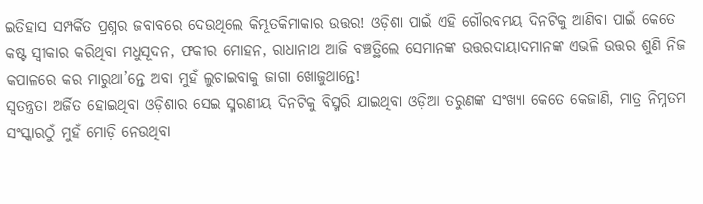ଇତିହାସ ସମ୍ପର୍କିତ ପ୍ରଶ୍ନର ଜବାବରେ ଦେଉଥିଲେ କିମ୍ଭୂତକିମାକାର ଉତ୍ତର! ଓଡ଼ିଶା ପାଇଁ ଏହି ଗୌରବମୟ ଦିନଟିକୁ ଆଣିବା ପାଇଁ କେତେ କଷ୍ଟ ସ୍ବୀକାର କରିଥିବା ମଧୁସୂଦନ, ଫକୀର ମୋହନ, ରାଧାନାଥ ଆଜି ବଞ୍ଚତ୍ଥିଲେ ସେମାନଙ୍କ ଉତ୍ତରଦାୟାଦମାନଙ୍କ ଏଭଳି ଉତ୍ତର ଶୁଣି ନିଜ କପାଳରେ କର ମାରୁଥା’ନ୍ତେ ଅବା ମୁହଁ ଲୁଚାଇବାକୁ ଜାଗା ଖୋଜୁଥାନ୍ତେ!
ସ୍ବତନ୍ତ୍ରତା ଅର୍ଜିତ ହୋଇଥିବା ଓଡ଼ିଶାର ସେଇ ସ୍ମରଣୀୟ ଦିନଟିକୁ ବିସ୍ମରି ଯାଇଥିବା ଓଡ଼ିଆ ତରୁଣଙ୍କ ସଂଖ୍ୟା କେତେ କେଜାଣି, ମାତ୍ର ନିମ୍ନତମ ସଂସ୍କାରଠୁଁ ମୁହଁ ମୋଡ଼ି ନେଉଥିବା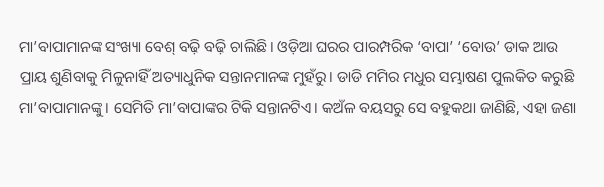ମା’ବାପାମାନଙ୍କ ସଂଖ୍ୟା ବେଶ୍‌ ବଢ଼ି ବଢ଼ି ଚାଲିଛି। ଓଡ଼ିଆ ଘରର ପାରମ୍ପରିକ ‘ବାପା’ ‘ବୋଉ’ ଡାକ ଆଉ ପ୍ରାୟ ଶୁଣିବାକୁ ମିଳୁନାହିଁ ଅତ୍ୟାଧୁନିକ ସନ୍ତାନମାନଙ୍କ ମୁହଁରୁ। ଡାଡି ମମିର ମଧୁର ସମ୍ଭାଷଣ ପୁଲକିତ କରୁଛି ମା’ବାପାମାନଙ୍କୁ। ସେମିତି ମା’ବାପାଙ୍କର ଟିକି ସନ୍ତାନଟିଏ। କଅଁଳ ବୟସରୁ ସେ ବହୁକଥା ଜାଣିଛି, ଏହା ଜଣା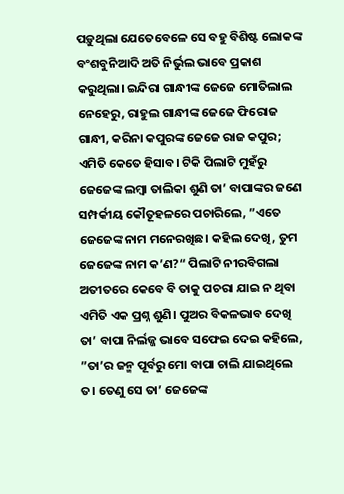ପଡ଼ୁଥିଲା ଯେତେବେଳେ ସେ ବହୁ ବିଶିଷ୍ଟ ଲୋକଙ୍କ ବଂଶବୁନିଆଦି ଅତି ନିର୍ଭୁଲ ଭାବେ ପ୍ରକାଶ କରୁଥିଲା। ଇନ୍ଦିରା ଗାନ୍ଧୀଙ୍କ ଜେଜେ ମୋତିଲାଲ ନେହେରୁ, ରାହୁଲ ଗାନ୍ଧୀଙ୍କ ଜେଜେ ଫିରୋଜ ଗାନ୍ଧୀ, କରିନା କପୁରଙ୍କ ଜେଜେ ରାଜ କପୁର; ଏମିତି କେତେ ହିସାବ। ଟିକି ପିଲାଟି ମୁହଁରୁ ଜେଜେଙ୍କ ଲମ୍ବା ତାଲିକା ଶୁଣି ତା’ ବାପାଙ୍କର ଜଣେ ସମ୍ପର୍କୀୟ କୌତୂହଳରେ ପଚାରିଲେ, ”ଏତେ ଜେଜେଙ୍କ ନାମ ମନେରଖିଛ। କହିଲ ଦେଖି, ତୁମ ଜେଜେଙ୍କ ନାମ କ’ଣ?“ ପିଲାଟି ନୀରବିଗଲା ଅତୀତରେ କେବେ ବି ତାକୁ ପଚରା ଯାଇ ନ ଥିବା ଏମିତି ଏକ ପ୍ରଶ୍ନ ଶୁଣି। ପୁଅର ବିକଳଭାବ ଦେଖି ତା’ ବାପା ନିର୍ଲଜ୍ଜ ଭାବେ ସଫେଇ ଦେଇ କହିଲେ, ”ତା’ର ଜନ୍ମ ପୂର୍ବରୁ ମୋ ବାପା ଚାଲି ଯାଇଥିଲେ ତ। ତେଣୁ ସେ ତା’ ଜେଜେଙ୍କ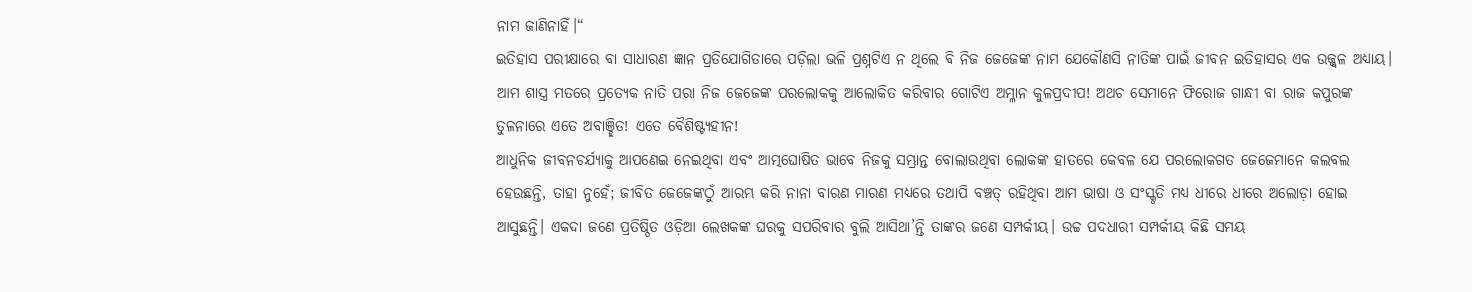ନାମ ଜାଣିନାହିଁ।“
ଇତିହାସ ପରୀକ୍ଷାରେ ବା ସାଧାରଣ ଜ୍ଞାନ ପ୍ରତିଯୋଗିତାରେ ପଡ଼ିଲା ଭଳି ପ୍ରଶ୍ନଟିଏ ନ ଥିଲେ ବି ନିଜ ଜେଜେଙ୍କ ନାମ ଯେକୌଣସି ନାତିଙ୍କ ପାଇଁ ଜୀବନ ଇତିହାସର ଏକ ଉଜ୍ଜ୍ୱଳ ଅଧ୍ୟାୟ। ଆମ ଶାସ୍ତ୍ର ମତରେ ପ୍ରତ୍ୟେକ ନାତି ପରା ନିଜ ଜେଜେଙ୍କ ପରଲୋକକୁ ଆଲୋକିତ କରିବାର ଗୋଟିଏ ଅମ୍ଳାନ କୁଳପ୍ରଦୀପ! ଅଥଚ ସେମାନେ ଫିରୋଜ ଗାନ୍ଧୀ ବା ରାଜ କପୁରଙ୍କ ତୁଳନାରେ ଏତେ ଅବାଞ୍ଛିତ! ଏତେ ବୈଶିଷ୍ଟ୍ୟହୀନ!
ଆଧୁନିକ ଜୀବନଚର୍ଯ୍ୟାକୁ ଆପଣେଇ ନେଇଥିବା ଏବଂ ଆତ୍ମଘୋଷିତ ଭାବେ ନିଜକୁ ସମ୍ଭ୍ରାନ୍ତ ବୋଲାଉଥିବା ଲୋକଙ୍କ ହାତରେ କେବଳ ଯେ ପରଲୋକଗତ ଜେଜେମାନେ କଲବଲ ହେଉଛନ୍ତି, ତାହା ନୁହେଁ; ଜୀବିତ ଜେଜେଙ୍କଠୁଁ ଆରମ୍ଭ କରି ନାନା ବାରଣ ମାରଣ ମଧ୍ୟରେ ତଥାପି ବଞ୍ଚତ୍ ରହିଥିବା ଆମ ଭାଷା ଓ ସଂସ୍କୃତି ମଧ୍ୟ ଧୀରେ ଧୀରେ ଅଲୋଡ଼ା ହୋଇ ଆସୁଛନ୍ତି। ଏକଦା ଜଣେ ପ୍ରତିଷ୍ଠିତ ଓଡ଼ିଆ ଲେଖକଙ୍କ ଘରକୁ ସପରିବାର ବୁଲି ଆସିଥା’ନ୍ତି ତାଙ୍କର ଜଣେ ସମ୍ପର୍କୀୟ। ଉଚ୍ଚ ପଦଧାରୀ ସମ୍ପର୍କୀୟ କିଛି ସମୟ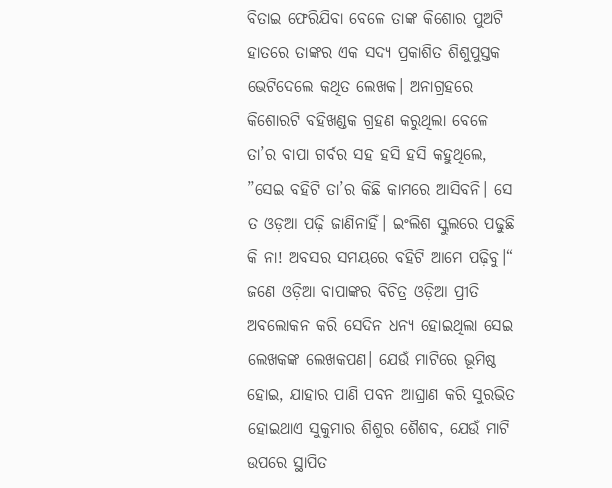ବିତାଇ ଫେରିଯିବା ବେଳେ ତାଙ୍କ କିଶୋର ପୁଅଟି ହାତରେ ତାଙ୍କର ଏକ ସଦ୍ୟ ପ୍ରକାଶିତ ଶିଶୁପୁସ୍ତକ ଭେଟିଦେଲେ କଥିତ ଲେଖକ। ଅନାଗ୍ରହରେ କିଶୋରଟି ବହିଖଣ୍ଡକ ଗ୍ରହଣ କରୁଥିଲା ବେଳେ ତା’ର ବାପା ଗର୍ବର ସହ ହସି ହସି କହୁଥିଲେ, ”ସେଇ ବହିଟି ତା’ର କିଛି କାମରେ ଆସିବନି। ସେ ତ ଓଡ଼ଆ ପଢ଼ି ଜାଣିନାହିଁ। ଇଂଲିଶ ସ୍କୁଲରେ ପଢୁଛି କି ନା! ଅବସର ସମୟରେ ବହିଟି ଆମେ ପଢ଼ିବୁ।“
ଜଣେ ଓଡ଼ିଆ ବାପାଙ୍କର ବିଚିତ୍ର ଓଡ଼ିଆ ପ୍ରୀତି ଅବଲୋକନ କରି ସେଦିନ ଧନ୍ୟ ହୋଇଥିଲା ସେଇ ଲେଖକଙ୍କ ଲେଖକପଣ। ଯେଉଁ ମାଟିରେ ଭୂମିଷ୍ଠ ହୋଇ, ଯାହାର ପାଣି ପବନ ଆଘ୍ରାଣ କରି ସୁରଭିତ ହୋଇଥାଏ ସୁକୁମାର ଶିଶୁର ଶୈଶବ, ଯେଉଁ ମାଟି ଉପରେ ସ୍ଥାପିତ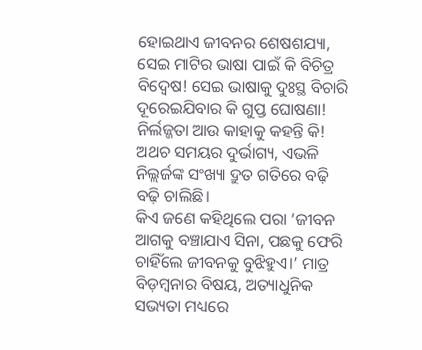ହୋଇଥାଏ ଜୀବନର ଶେଷଶଯ୍ୟା, ସେଇ ମାଟିର ଭାଷା ପାଇଁ କି ବିଚିତ୍ର ବିଦ୍ୱେଷ! ସେଇ ଭାଷାକୁ ଦୁଃସ୍ଥ ବିଚାରି ଦୂରେଇଯିବାର କି ଗୁପ୍ତ ଘୋଷଣା! ନିର୍ଲଜ୍ଜତା ଆଉ କାହାକୁ କହନ୍ତି କି! ଅଥଚ ସମୟର ଦୁର୍ଭାଗ୍ୟ, ଏଭଳି ନିଲ୍ଲର୍ଜଙ୍କ ସଂଖ୍ୟା ଦ୍ରୁତ ଗତିରେ ବଢ଼ି ବଢ଼ି ଚାଲିଛି।
କିଏ ଜଣେ କହିଥିଲେ ପରା ‘ଜୀବନ ଆଗକୁ ବଞ୍ଚାଯାଏ ସିନା, ପଛକୁ ଫେରି ଚାହିଁଲେ ଜୀବନକୁ ବୁଝିହୁଏ।’ ମାତ୍ର ବିଡ଼ମ୍ବନାର ବିଷୟ, ଅତ୍ୟାଧୁନିକ ସଭ୍ୟତା ମଧ୍ୟରେ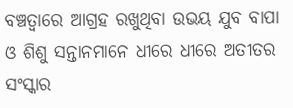ବଞ୍ଚତ୍ବାରେ ଆଗ୍ରହ ରଖୁଥିବା ଉଭୟ ଯୁବ ବାପା ଓ ଶିଶୁ ସନ୍ତାନମାନେ ଧୀରେ ଧୀରେ ଅତୀତର ସଂସ୍କାର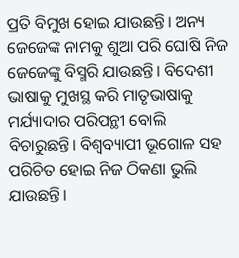ପ୍ରତି ବିମୁଖ ହୋଇ ଯାଉଛନ୍ତି। ଅନ୍ୟ ଜେଜେଙ୍କ ନାମକୁ ଶୁଆ ପରି ଘୋଷି ନିଜ ଜେଜେଙ୍କୁ ବିସ୍ମରି ଯାଉଛନ୍ତି। ବିଦେଶୀ ଭାଷାକୁ ମୁଖସ୍ଥ କରି ମାତୃଭାଷାକୁ ମର୍ଯ୍ୟାଦାର ପରିପନ୍ଥୀ ବୋଲି ବିଚାରୁଛନ୍ତି। ବିଶ୍ୱବ୍ୟାପୀ ଭୂଗୋଳ ସହ ପରିଚିତ ହୋଇ ନିଜ ଠିକଣା ଭୁଲି ଯାଉଛନ୍ତି।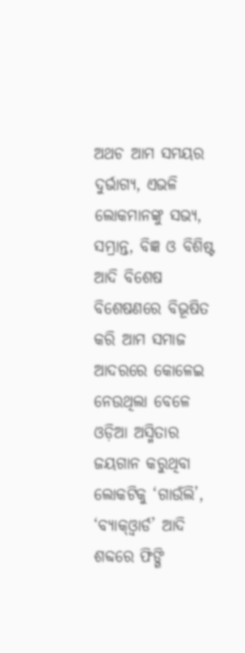ଅଥଚ ଆମ ସମୟର ଦୁର୍ଭାଗ୍ୟ, ଏଭଳି ଲୋକମାନଙ୍କୁ ସଭ୍ୟ, ସମ୍ଭ୍ରାନ୍ତ, ବିଜ୍ଞ ଓ ବିଶିଷ୍ଟ ଆଦି ବିଶେଷ ବିଶେଷଣରେ ବିଭୂଷିତ କରି ଆମ ସମାଜ ଆଦରରେ କୋଳେଇ ନେଉଥିଲା ବେଳେ ଓଡ଼ିଆ ଅସ୍ମିତାର ଜୟଗାନ କରୁଥିବା ଲୋକଟିକୁ ‘ଗାଉଁଲି’, ‘ବ୍ୟାକ୍‌ଓ୍ବାର୍ଡ’ ଆଦି ଶବ୍ଦରେ ଫିଙ୍ଗି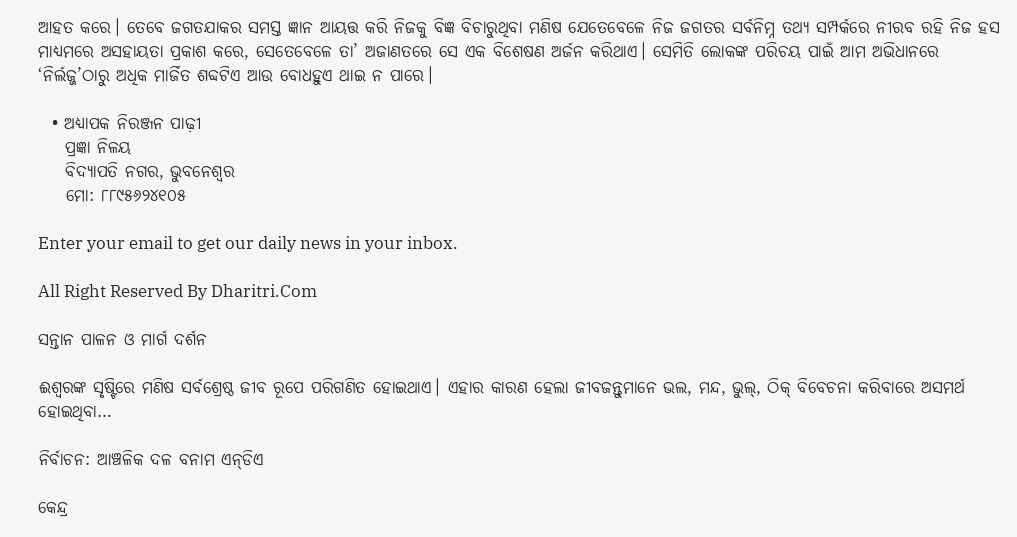ଆହତ କରେ। ତେବେ ଜଗତଯାକର ସମସ୍ତ ଜ୍ଞାନ ଆୟତ୍ତ କରି ନିଜକୁ ବିଜ୍ଞ ବିଚାରୁଥିବା ମଣିଷ ଯେତେବେଳେ ନିଜ ଜଗତର ସର୍ବନିମ୍ନ ତଥ୍ୟ ସମ୍ପର୍କରେ ନୀରବ ରହି ନିଜ ହସ ମାଧ୍ୟମରେ ଅସହାୟତା ପ୍ରକାଶ କରେ, ସେତେବେଳେ ତା’ ଅଜାଣତରେ ସେ ଏକ ବିଶେଷଣ ଅର୍ଜନ କରିଥାଏ। ସେମିତି ଲୋକଙ୍କ ପରିଚୟ ପାଇଁ ଆମ ଅଭିଧାନରେ ‘ନିର୍ଲଜ୍ଜ’ଠାରୁ ଅଧିକ ମାର୍ଜିତ ଶବ୍ଦଟିଏ ଆଉ ବୋଧହୁଏ ଥାଇ ନ ପାରେ।

  • ଅଧ୍ୟାପକ ନିରଞ୍ଜନ ପାଢ଼ୀ
    ପ୍ରଜ୍ଞା ନିଳୟ
    ବିଦ୍ୟାପତି ନଗର, ଭୁବନେଶ୍ୱର
    ମୋ: ୮୮୯୫୬୨୪୧୦୫

Enter your email to get our daily news in your inbox.

All Right Reserved By Dharitri.Com

ସନ୍ତାନ ପାଳନ ଓ ମାର୍ଗ ଦର୍ଶନ

ଈଶ୍ୱରଙ୍କ ସୃଷ୍ଟିରେ ମଣିଷ ସର୍ବଶ୍ରେଷ୍ଠ ଜୀବ ରୂପେ ପରିଗଣିତ ହୋଇଥାଏ। ଏହାର କାରଣ ହେଲା ଜୀବଜନ୍ତୁମାନେ ଭଲ, ମନ୍ଦ, ଭୁଲ୍‌, ଠିକ୍‌ ବିବେଚନା କରିବାରେ ଅସମର୍ଥ ହୋଇଥିବା…

ନିର୍ବାଚନ: ଆଞ୍ଚଳିକ ଦଳ ବନାମ ଏନ୍‌ଡିଏ

କେନ୍ଦ୍ର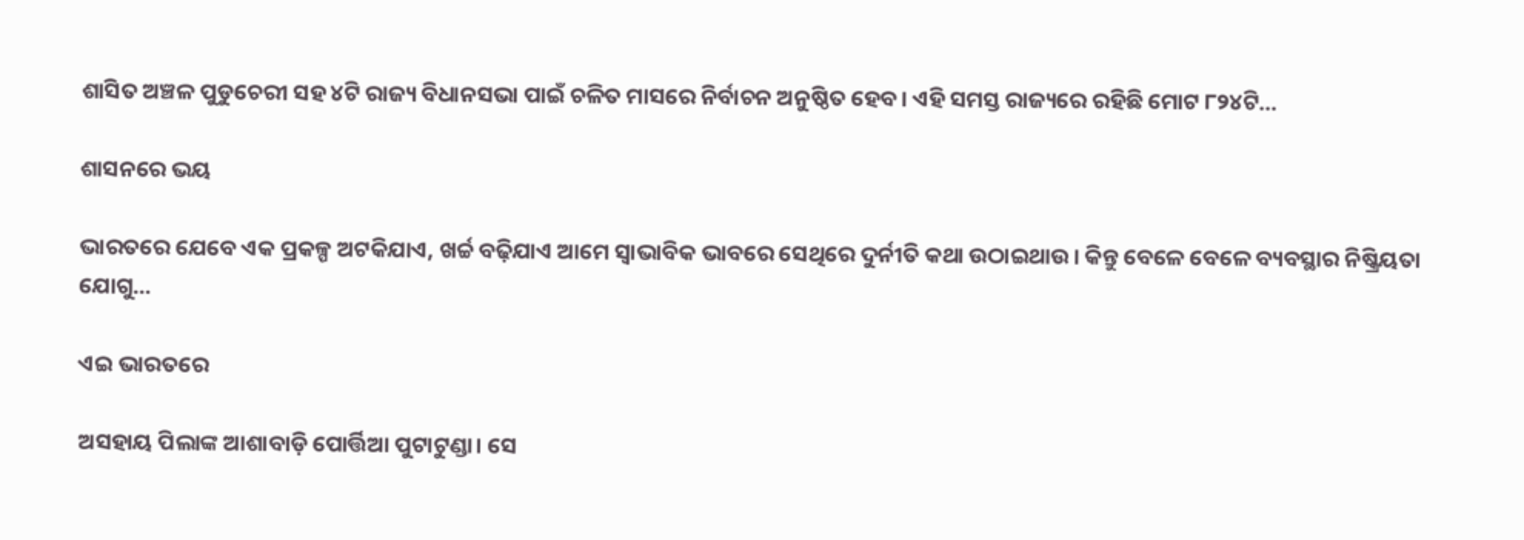ଶାସିତ ଅଞ୍ଚଳ ପୁଡୁଚେରୀ ସହ ୪ଟି ରାଜ୍ୟ ବିଧାନସଭା ପାଇଁ ଚଳିତ ମାସରେ ନିର୍ବାଚନ ଅନୁଷ୍ଠିତ ହେବ। ଏହି ସମସ୍ତ ରାଜ୍ୟରେ ରହିଛି ମୋଟ ୮୨୪ଟି…

ଶାସନରେ ଭୟ

ଭାରତରେ ଯେବେ ଏକ ପ୍ରକଳ୍ପ ଅଟକିଯାଏ, ଖର୍ଚ୍ଚ ବଢ଼ିଯାଏ ଆମେ ସ୍ବାଭାବିକ ଭାବରେ ସେଥିରେ ଦୁର୍ନୀତି କଥା ଉଠାଇଥାଉ। କିନ୍ତୁ ବେଳେ ବେଳେ ବ୍ୟବସ୍ଥାର ନିଷ୍କ୍ରିୟତା ଯୋଗୁ…

ଏଇ ଭାରତରେ

ଅସହାୟ ପିଲାଙ୍କ ଆଶାବାଡ଼ି ପୋର୍ତ୍ତିଆ ପୁଟାଟୁଣ୍ଡା। ସେ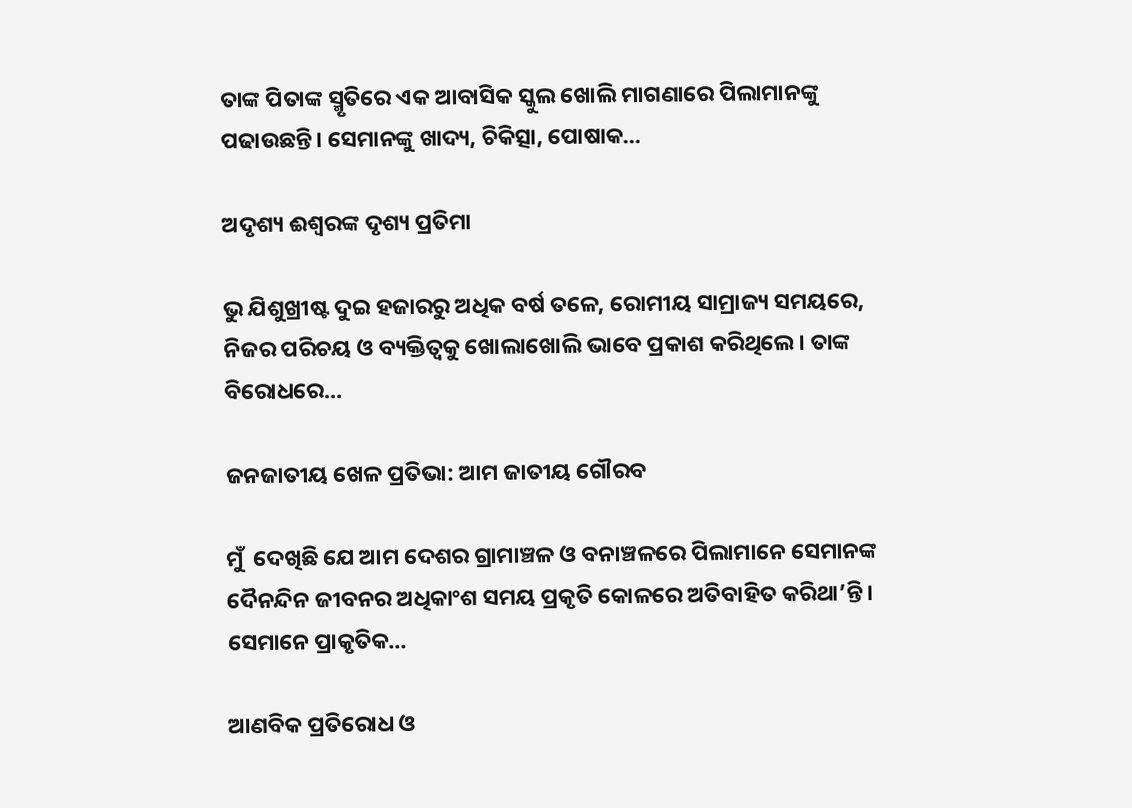ତାଙ୍କ ପିତାଙ୍କ ସ୍ମୃତିରେ ଏକ ଆବାସିକ ସ୍କୁଲ ଖୋଲି ମାଗଣାରେ ପିଲାମାନଙ୍କୁ ପଢାଉଛନ୍ତି। ସେମାନଙ୍କୁ ଖାଦ୍ୟ, ଚିକିତ୍ସା, ପୋଷାକ…

ଅଦୃଶ୍ୟ ଈଶ୍ୱରଙ୍କ ଦୃଶ୍ୟ ପ୍ରତିମା

ଭୁ ଯିଶୁଖ୍ରୀଷ୍ଟ ଦୁଇ ହଜାରରୁ ଅଧିକ ବର୍ଷ ତଳେ, ରୋମୀୟ ସାମ୍ରାଜ୍ୟ ସମୟରେ, ନିଜର ପରିଚୟ ଓ ବ୍ୟକ୍ତିତ୍ୱକୁ ଖୋଲାଖୋଲି ଭାବେ ପ୍ରକାଶ କରିଥିଲେ। ତାଙ୍କ ବିରୋଧରେ…

ଜନଜାତୀୟ ଖେଳ ପ୍ରତିଭା: ଆମ ଜାତୀୟ ଗୌରବ

ମୁଁ  ଦେଖିଛି ଯେ ଆମ ଦେଶର ଗ୍ରାମାଞ୍ଚଳ ଓ ବନାଞ୍ଚଳରେ ପିଲାମାନେ ସେମାନଙ୍କ ଦୈନନ୍ଦିନ ଜୀବନର ଅଧିକାଂଶ ସମୟ ପ୍ରକୃତି କୋଳରେ ଅତିବାହିତ କରିଥା’ନ୍ତି। ସେମାନେ ପ୍ରାକୃତିକ…

ଆଣବିକ ପ୍ରତିରୋଧ ଓ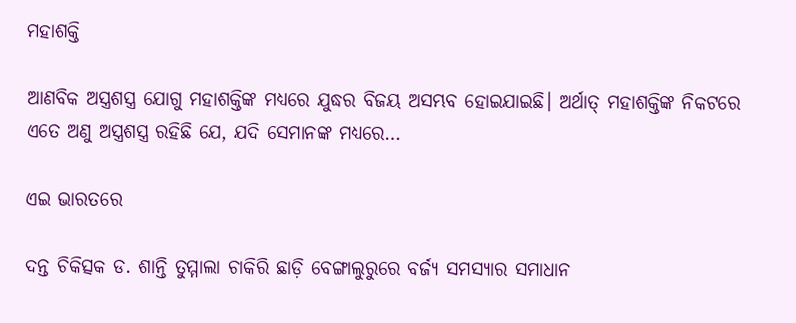ମହାଶକ୍ତି

ଆଣବିକ ଅସ୍ତ୍ରଶସ୍ତ୍ର ଯୋଗୁ ମହାଶକ୍ତିଙ୍କ ମଧ୍ୟରେ ଯୁଦ୍ଧର ବିଜୟ ଅସମ୍ଭବ ହୋଇଯାଇଛି। ଅର୍ଥାତ୍‌ ମହାଶକ୍ତିଙ୍କ ନିକଟରେ ଏତେ ଅଣୁ ଅସ୍ତ୍ରଶସ୍ତ୍ର ରହିଛି ଯେ, ଯଦି ସେମାନଙ୍କ ମଧ୍ୟରେ…

ଏଇ ଭାରତରେ

ଦନ୍ତ ଚିକିତ୍ସକ ଡ. ଶାନ୍ତି ତୁମ୍ମାଲା ଚାକିରି ଛାଡ଼ି ବେଙ୍ଗାଲୁରୁରେ ବର୍ଜ୍ୟ ସମସ୍ୟାର ସମାଧାନ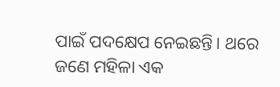ପାଇଁ ପଦକ୍ଷେପ ନେଇଛନ୍ତି। ଥରେ ଜଣେ ମହିଳା ଏକ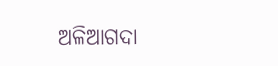ଅଳିଆଗଦା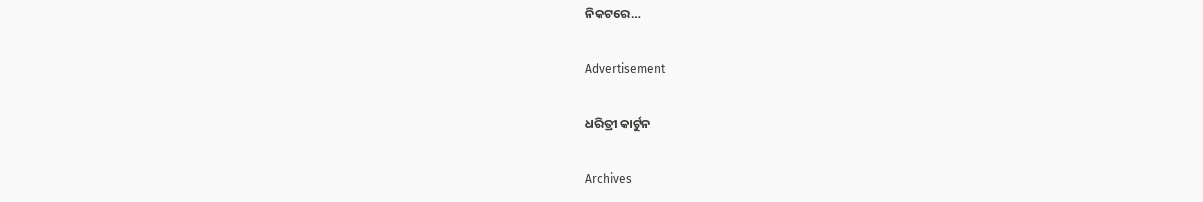ନିକଟରେ…

Advertisement

ଧରିତ୍ରୀ କାର୍ଟୁନ

Archives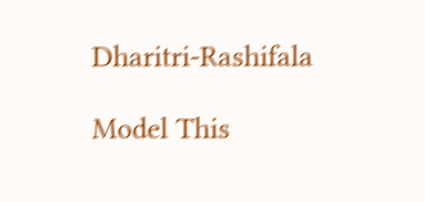Dharitri-Rashifala

Model This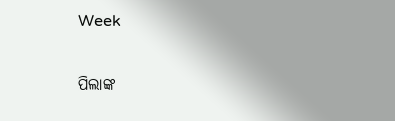Week

ପିଲାଙ୍କ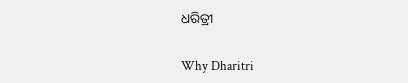ଧରିତ୍ରୀ

Why Dharitri